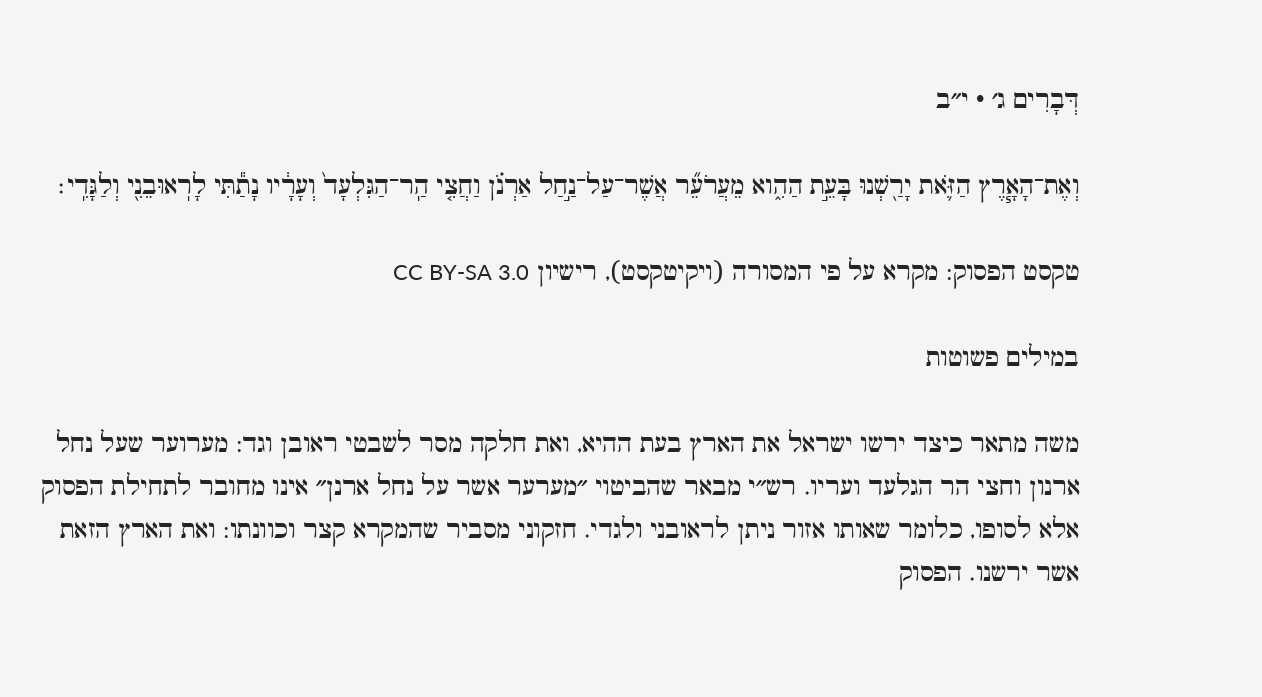דְּבָרִים ג׳ · י״ב

וְאֶת־הָאָ֧רֶץ הַזֹּ֛את יָרַ֖שְׁנוּ בָּעֵ֣ת הַהִ֑וא מֵעֲרֹעֵ֞ר אֲשֶׁר־עַל־נַ֣חַל אַרְנֹ֗ן וַחֲצִ֤י הַֽר־הַגִּלְעָד֙ וְעָרָ֔יו נָתַ֕תִּי לָרֽאוּבֵנִ֖י וְלַגָּדִֽי׃

טקסט הפסוק: מקרא על פי המסורה (ויקיטקסט), רישיון CC BY-SA 3.0

במילים פשוטות

משה מתאר כיצד ירשו ישראל את הארץ בעת ההיא, ואת חלקה מסר לשבטי ראובן וגד: מערוער שעל נחל ארנון וחצי הר הגלעד ועריו. רש״י מבאר שהביטוי ״מערער אשר על נחל ארנן״ אינו מחובר לתחילת הפסוק אלא לסופו, כלומר שאותו אזור ניתן לראובני ולגדי. חזקוני מסביר שהמקרא קצר וכוונתו: ואת הארץ הזאת אשר ירשנו. הפסוק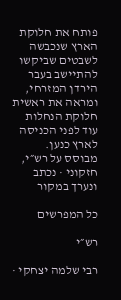פותח את חלוקת הארץ שנכבשה לשבטים שביקשו להתיישב בעבר הירדן המזרחי, ומראה את ראשית חלוקת הנחלות עוד לפני הכניסה לארץ כנען.
מבוסס על רש״י, חזקוני · נכתב ונערך במקור

כל המפרשים

רש״י

רבי שלמה יצחקי ·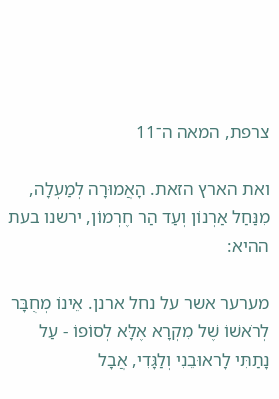צרפת, המאה ה־11

ואת הארץ הזאת. הָאֲמוּרָה לְמַעְלָה, מִנַּחַל אַרְנוֹן וְעַד הַר חֶרְמוֹן, ירשנו בעת ההיא:

מערער אשר על נחל ארנן. אֵינוֹ מְחֻבָּר לְרֹאשׁוֹ שֶׁל מִקְרָא אֶלָּא לְסוֹפוֹ - עַל נָתַתִּי לָראוּבֵנִי וְלַגָּדִי, אֲבָל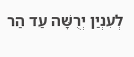לְעִנְיַן יְרֻשָּׁה עַד הַר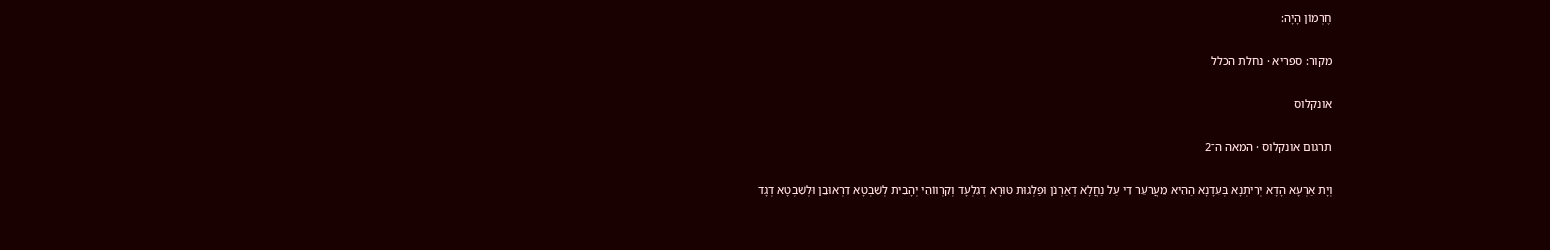חֶרְמוֹן הָיָה:

מקור: ספריא · נחלת הכלל

אונקלוס

תרגום אונקלוס · המאה ה־2

וְיָת אַרְעָא הָדָא יְרִיתְנָא בְּעִדָנָא הַהִיא מֵעֲרֹעֵר דִי עַל נַחֲלָא דְאַרְנֹן וּפַלְגוּת טּוּרָא דְגִלְעָד וְקִרְווֹהִי יְהָבִית לְשִׁבְטָא דִרְאוּבֵן וּלְשִׁבְטָא דְגָד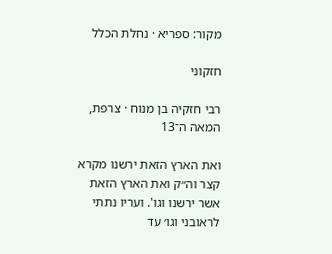מקור: ספריא · נחלת הכלל

חזקוני

רבי חזקיה בן מנוח · צרפת, המאה ה־13

ואת הארץ הזאת ירשנו מקרא קצר וה״ק ואת הארץ הזאת אשר ירשנו וגו'. ועריו נתתי לראובני וגו׳ עד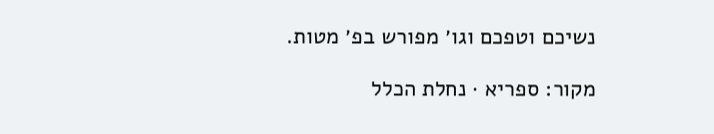נשיכם וטפכם וגו׳ מפורש בפ׳ מטות.

מקור: ספריא · נחלת הכלל